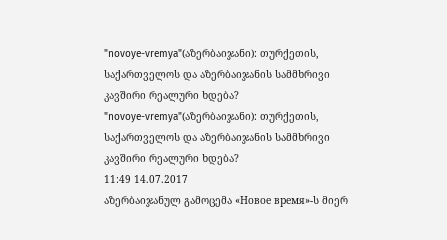"novoye-vremya"(აზერბაიჯანი): თურქეთის, საქართველოს და აზერბაიჯანის სამმხრივი კავშირი რეალური ხდება?
"novoye-vremya"(აზერბაიჯანი): თურქეთის, საქართველოს და აზერბაიჯანის სამმხრივი კავშირი რეალური ხდება?
11:49 14.07.2017
აზერბაიჯანულ გამოცემა «Новое время»-ს მიერ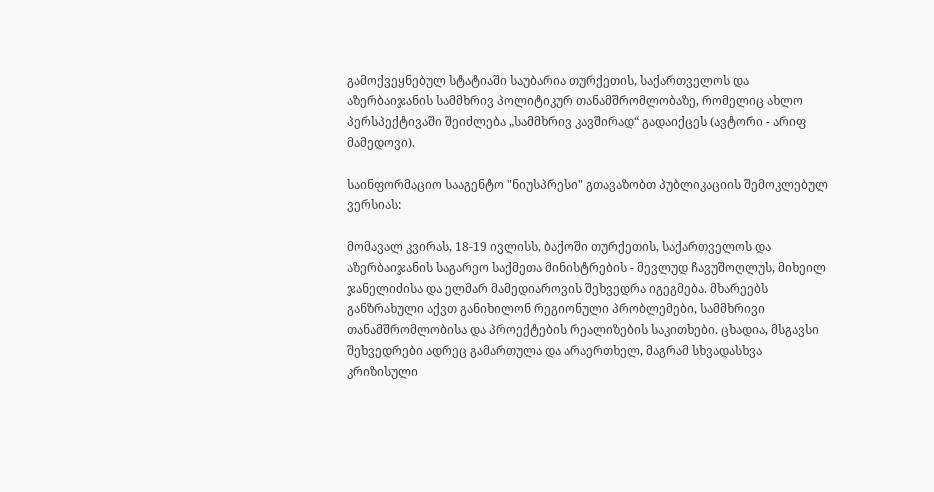გამოქვეყნებულ სტატიაში საუბარია თურქეთის, საქართველოს და აზერბაიჯანის სამმხრივ პოლიტიკურ თანამშრომლობაზე, რომელიც ახლო პერსპექტივაში შეიძლება „სამმხრივ კავშირად“ გადაიქცეს (ავტორი - არიფ მამედოვი).

საინფორმაციო სააგენტო "ნიუსპრესი" გთავაზობთ პუბლიკაციის შემოკლებულ ვერსიას:

მომავალ კვირას, 18-19 ივლისს, ბაქოში თურქეთის, საქართველოს და აზერბაიჯანის საგარეო საქმეთა მინისტრების - მევლუდ ჩავუშოღლუს, მიხეილ ჯანელიძისა და ელმარ მამედიაროვის შეხვედრა იგეგმება. მხარეებს განზრახული აქვთ განიხილონ რეგიონული პრობლემები, სამმხრივი თანამშრომლობისა და პროექტების რეალიზების საკითხები. ცხადია, მსგავსი შეხვედრები ადრეც გამართულა და არაერთხელ, მაგრამ სხვადასხვა კრიზისული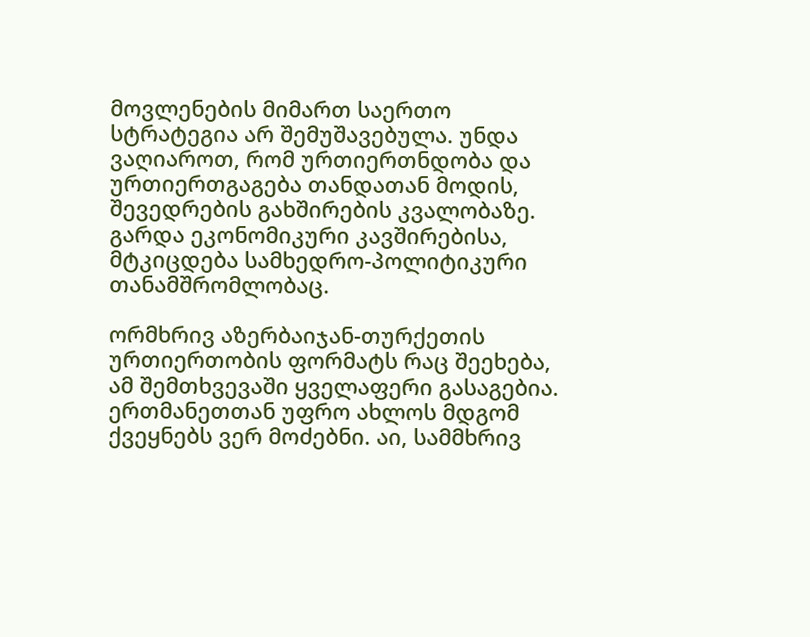მოვლენების მიმართ საერთო სტრატეგია არ შემუშავებულა. უნდა ვაღიაროთ, რომ ურთიერთნდობა და ურთიერთგაგება თანდათან მოდის, შევედრების გახშირების კვალობაზე. გარდა ეკონომიკური კავშირებისა, მტკიცდება სამხედრო-პოლიტიკური თანამშრომლობაც.

ორმხრივ აზერბაიჯან-თურქეთის ურთიერთობის ფორმატს რაც შეეხება, ამ შემთხვევაში ყველაფერი გასაგებია. ერთმანეთთან უფრო ახლოს მდგომ ქვეყნებს ვერ მოძებნი. აი, სამმხრივ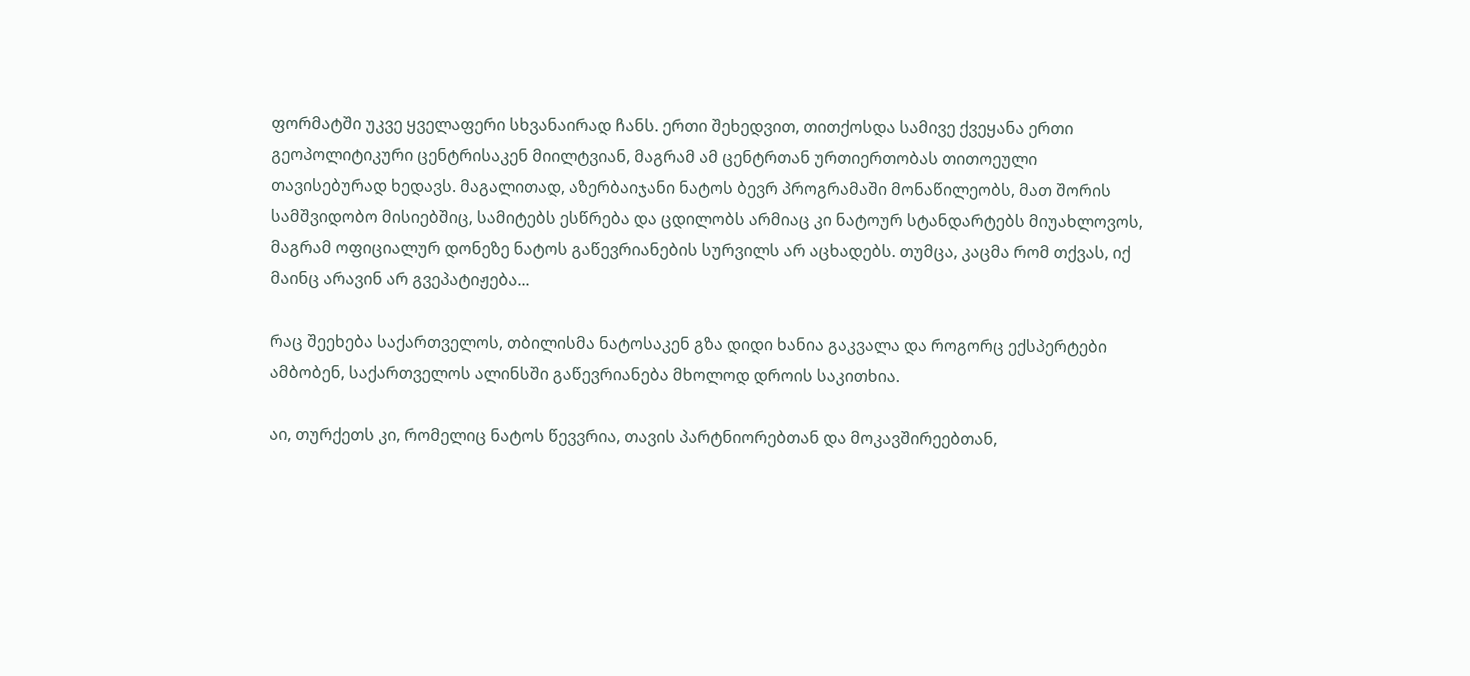ფორმატში უკვე ყველაფერი სხვანაირად ჩანს. ერთი შეხედვით, თითქოსდა სამივე ქვეყანა ერთი გეოპოლიტიკური ცენტრისაკენ მიილტვიან, მაგრამ ამ ცენტრთან ურთიერთობას თითოეული თავისებურად ხედავს. მაგალითად, აზერბაიჯანი ნატოს ბევრ პროგრამაში მონაწილეობს, მათ შორის სამშვიდობო მისიებშიც, სამიტებს ესწრება და ცდილობს არმიაც კი ნატოურ სტანდარტებს მიუახლოვოს, მაგრამ ოფიციალურ დონეზე ნატოს გაწევრიანების სურვილს არ აცხადებს. თუმცა, კაცმა რომ თქვას, იქ მაინც არავინ არ გვეპატიჟება...

რაც შეეხება საქართველოს, თბილისმა ნატოსაკენ გზა დიდი ხანია გაკვალა და როგორც ექსპერტები ამბობენ, საქართველოს ალინსში გაწევრიანება მხოლოდ დროის საკითხია.

აი, თურქეთს კი, რომელიც ნატოს წევვრია, თავის პარტნიორებთან და მოკავშირეებთან,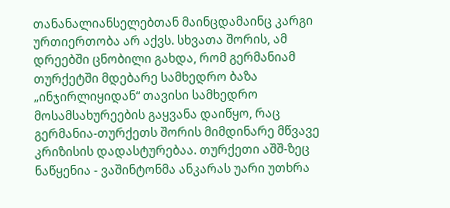თანანალიანსელებთან მაინცდამაინც კარგი ურთიერთობა არ აქვს. სხვათა შორის, ამ დრეებში ცნობილი გახდა, რომ გერმანიამ თურქეტში მდებარე სამხედრო ბაზა „ინჯირლიყიდან“ თავისი სამხედრო მოსამსახურეების გაყვანა დაიწყო, რაც გერმანია-თურქეთს შორის მიმდინარე მწვავე კრიზისის დადასტურებაა. თურქეთი აშშ-ზეც ნაწყენია - ვაშინტონმა ანკარას უარი უთხრა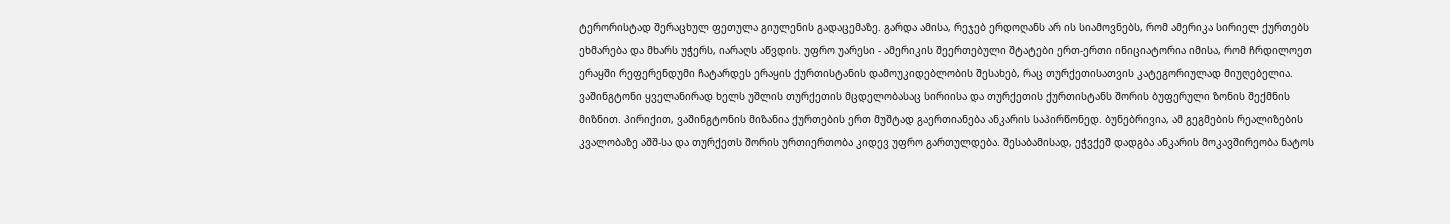ტერორისტად შერაცხულ ფეთულა გიულენის გადაცემაზე. გარდა ამისა, რეჯებ ერდოღანს არ ის სიამოვნებს, რომ ამერიკა სირიელ ქურთებს ეხმარება და მხარს უჭერს, იარაღს აწვდის. უფრო უარესი - ამერიკის შეერთებული შტატები ერთ-ერთი ინიციატორია იმისა, რომ ჩრდილოეთ ერაყში რეფერენდუმი ჩატარდეს ერაყის ქურთისტანის დამოუკიდებლობის შესახებ, რაც თურქეთისათვის კატეგორიულად მიუღებელია. ვაშინგტონი ყველანირად ხელს უშლის თურქეთის მცდელობასაც სირიისა და თურქეთის ქურთისტანს შორის ბუფერული ზონის შექმნის მიზნით. პირიქით, ვაშინგტონის მიზანია ქურთების ერთ მუშტად გაერთიანება ანკარის საპირწონედ. ბუნებრივია, ამ გეგმების რეალიზების კვალობაზე აშშ-სა და თურქეთს შორის ურთიერთობა კიდევ უფრო გართულდება. შესაბამისად, ეჭვქეშ დადგბა ანკარის მოკავშირეობა ნატოს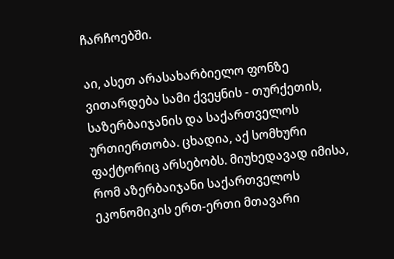ჩარჩოებში.

აი, ასეთ არასახარბიელო ფონზე ვითარდება სამი ქვეყნის - თურქეთის, საზერბაიჯანის და საქართველოს ურთიერთობა. ცხადია, აქ სომხური ფაქტორიც არსებობს. მიუხედავად იმისა, რომ აზერბაიჯანი საქართველოს ეკონომიკის ერთ-ერთი მთავარი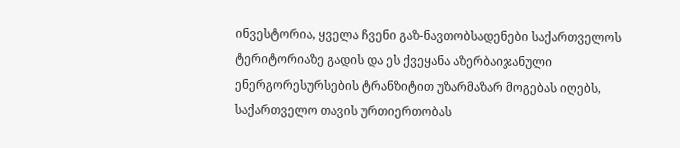ინვესტორია, ყველა ჩვენი გაზ-ნავთობსადენები საქართველოს ტერიტორიაზე გადის და ეს ქვეყანა აზერბაიჯანული ენერგორესურსების ტრანზიტით უზარმაზარ მოგებას იღებს, საქართველო თავის ურთიერთობას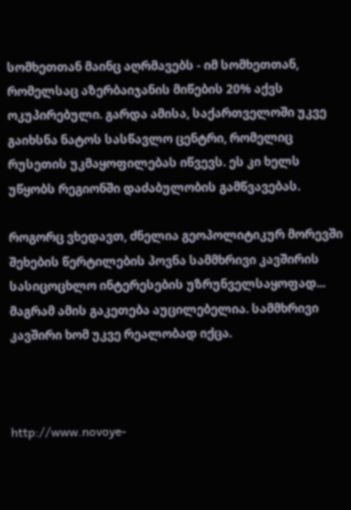სომხეთთან მაინც აღრმავებს - იმ სომხეთთან, რომელსაც აზერბაიჯანის მიწების 20% აქვს ოკუპირებული. გარდა ამისა, საქართველოში უკვე გაიხსნა ნატოს სასწავლო ცენტრი, რომელიც რუსეთის უკმაყოფილებას იწვევს. ეს კი ხელს უწყობს რეგიონში დაძაბულობის გამწვავებას.

როგორც ვხედავთ, ძნელია გეოპოლიტიკურ მორევში შეხების წერტილების პოვნა სამმხრივი კავშირის სასიცოცხლო ინტერესების უზრუნველსაყოფად... მაგრამ ამის გაკეთება აუცილებელია. სამმხრივი კავშირი ხომ უკვე რეალობად იქცა.



http://www.novoye-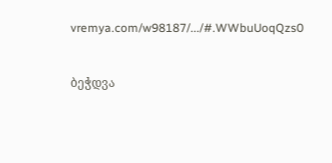vremya.com/w98187/.../#.WWbuUoqQzs0


ბეჭდვა